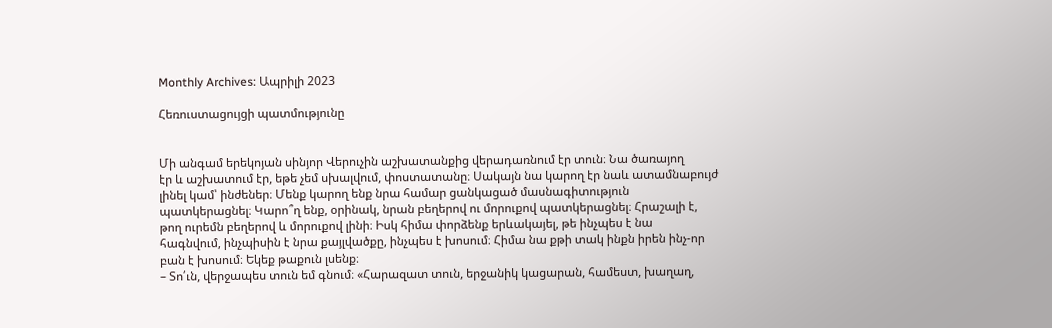Monthly Archives: Ապրիլի 2023

Հեռուստացույցի պատմությունը


Մի անգամ երեկոյան սինյոր Վերուչին աշխատանքից վերադառնում էր տուն։ Նա ծառայող
էր և աշխատում էր, եթե չեմ սխալվում, փոստատանը։ Սակայն նա կարող էր նաև ատամնաբույժ
լինել կամ՝ ինժեներ։ Մենք կարող ենք նրա համար ցանկացած մասնագիտություն
պատկերացնել։ Կարո՞ղ ենք, օրինակ, նրան բեղերով ու մորուքով պատկերացնել։ Հրաշալի է,
թող ուրեմն բեղերով և մորուքով լինի։ Իսկ հիմա փորձենք երևակայել, թե ինչպես է նա
հագնվում, ինչպիսին է նրա քայլվածքը, ինչպես է խոսում։ Հիմա նա քթի տակ ինքն իրեն ինչ-որ
բան է խոսում։ Եկեք թաքուն լսենք։
– Տո՛ւն, վերջապես տուն եմ գնում։ «Հարազատ տուն, երջանիկ կացարան, համեստ, խաղաղ,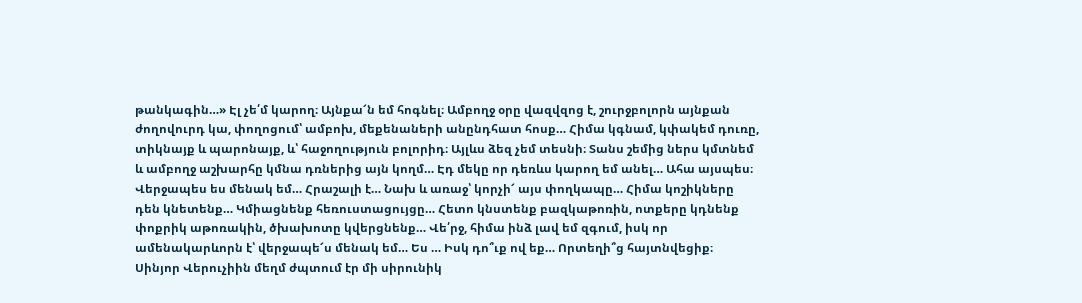թանկագին…» Էլ չե՛մ կարող։ Այնքա՜ն եմ հոգնել։ Ամբողջ օրը վազվզոց է, շուրջբոլորն այնքան
ժողովուրդ կա, փողոցում՝ ամբոխ, մեքենաների անընդհատ հոսք… Հիմա կգնամ, կփակեմ դուռը,
տիկնայք և պարոնայք, և՝ հաջողություն բոլորիդ։ Այլևս ձեզ չեմ տեսնի։ Տանս շեմից ներս կմտնեմ
և ամբողջ աշխարհը կմնա դռներից այն կողմ… Էդ մեկը որ դեռևս կարող եմ անել… Ահա այսպես։
Վերջապես ես մենակ եմ… Հրաշալի է… Նախ և առաջ՝ կորչի՜ այս փողկապը… Հիմա կոշիկները
դեն կնետենք… Կմիացնենք հեռուստացույցը… Հետո կնստենք բազկաթոռին, ոտքերը կդնենք
փոքրիկ աթոռակին, ծխախոտը կվերցնենք… Վե՛րջ, հիմա ինձ լավ եմ զգում, իսկ որ
ամենակարևորն է՝ վերջապե՜ս մենակ եմ… Ես … Իսկ դո՞ւք ով եք… Որտեղի՞ց հայտնվեցիք։
Սինյոր Վերուչիին մեղմ ժպտում էր մի սիրունիկ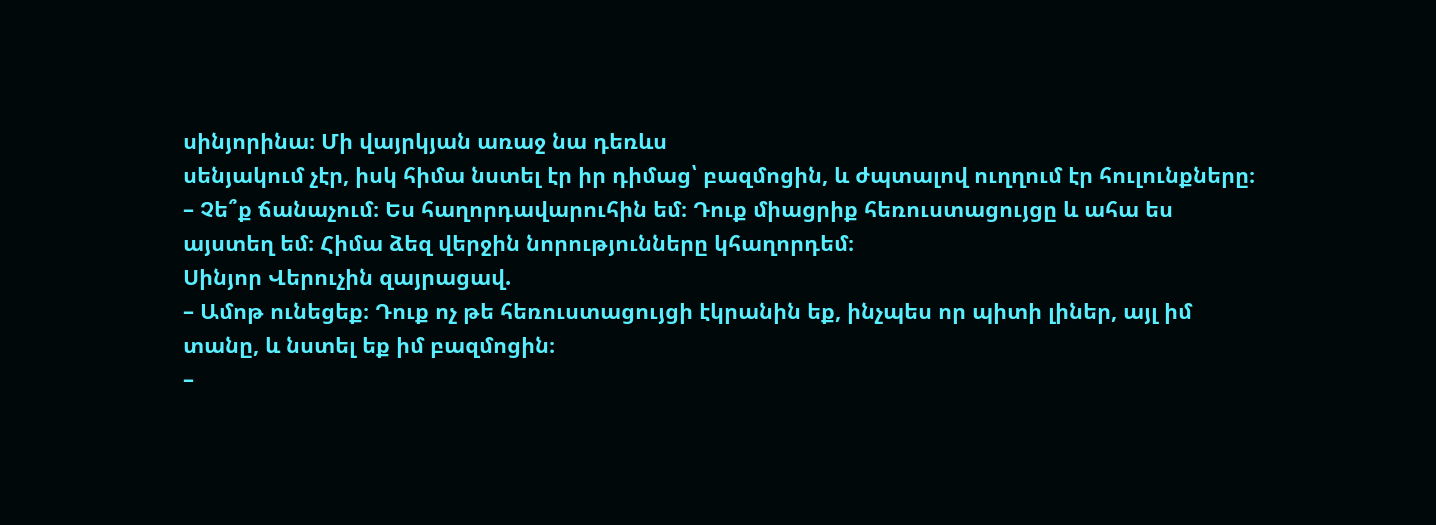սինյորինա։ Մի վայրկյան առաջ նա դեռևս
սենյակում չէր, իսկ հիմա նստել էր իր դիմաց՝ բազմոցին, և ժպտալով ուղղում էր հուլունքները։
– Չե՞ք ճանաչում։ Ես հաղորդավարուհին եմ։ Դուք միացրիք հեռուստացույցը և ահա ես
այստեղ եմ։ Հիմա ձեզ վերջին նորությունները կհաղորդեմ։
Սինյոր Վերուչին զայրացավ.
– Ամոթ ունեցեք։ Դուք ոչ թե հեռուստացույցի էկրանին եք, ինչպես որ պիտի լիներ, այլ իմ
տանը, և նստել եք իմ բազմոցին։
–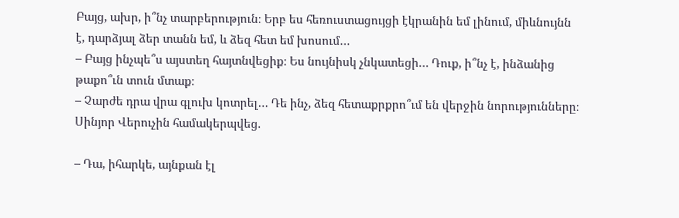Բայց, ախր, ի՞նչ տարբերություն։ Երբ ես հեռուստացույցի էկրանին եմ լինում, միևնույնն
է, դարձյալ ձեր տանն եմ, և ձեզ հետ եմ խոսում…
– Բայց ինչպե՞ս այստեղ հայտնվեցիք։ Ես նույնիսկ չնկատեցի… Դուք, ի՞նչ է, ինձանից
թաքո՞ւն տուն մտաք։
– Չարժե դրա վրա գլուխ կոտրել… Դե ինչ, ձեզ հետաքրքրո՞ւմ են վերջին նորությունները։
Սինյոր Վերուչին համակերպվեց.

– Դա, իհարկե, այնքան էլ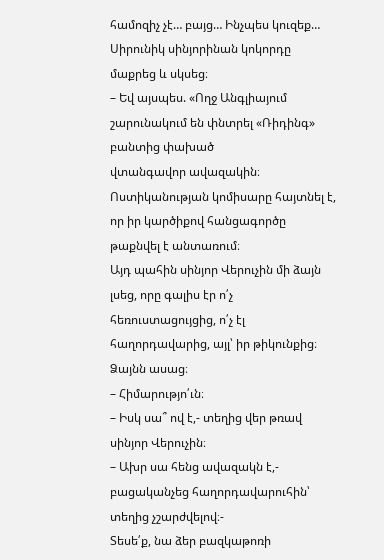համոզիչ չէ… բայց… Ինչպես կուզեք…
Սիրունիկ սինյորինան կոկորդը մաքրեց և սկսեց։
– Եվ այսպես. «Ողջ Անգլիայում շարունակում են փնտրել «Ռիդինգ» բանտից փախած
վտանգավոր ավազակին։ Ոստիկանության կոմիսարը հայտնել է, որ իր կարծիքով հանցագործը
թաքնվել է անտառում։
Այդ պահին սինյոր Վերուչին մի ձայն լսեց, որը գալիս էր ո՛չ հեռուստացույցից, ո՛չ էլ
հաղորդավարից, այլ՝ իր թիկունքից։ Ձայնն ասաց։
– Հիմարությո՛ւն։
– Իսկ սա՞ ով է,- տեղից վեր թռավ սինյոր Վերուչին։
– Ախր սա հենց ավազակն է,- բացականչեց հաղորդավարուհին՝ տեղից չշարժվելով։-
Տեսե՛ք, նա ձեր բազկաթոռի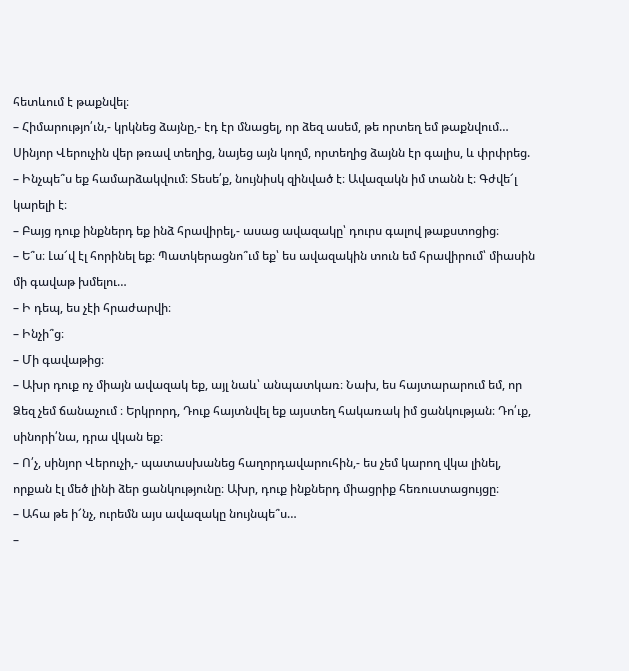հետևում է թաքնվել։
– Հիմարությո՛ւն,- կրկնեց ձայնը,- էդ էր մնացել, որ ձեզ ասեմ, թե որտեղ եմ թաքնվում…
Սինյոր Վերուչին վեր թռավ տեղից, նայեց այն կողմ, որտեղից ձայնն էր գալիս, և փրփրեց.
– Ինչպե՞ս եք համարձակվում։ Տեսե՛ք, նույնիսկ զինված է։ Ավազակն իմ տանն է։ Գժվե՜լ
կարելի է։
– Բայց դուք ինքներդ եք ինձ հրավիրել,- ասաց ավազակը՝ դուրս գալով թաքստոցից։
– Ե՞ս։ Լա՜վ էլ հորինել եք։ Պատկերացնո՞ւմ եք՝ ես ավազակին տուն եմ հրավիրում՝ միասին
մի գավաթ խմելու…
– Ի դեպ, ես չէի հրաժարվի։
– Ինչի՞ց։
– Մի գավաթից։
– Ախր դուք ոչ միայն ավազակ եք, այլ նաև՝ անպատկառ։ Նախ, ես հայտարարում եմ, որ
Ձեզ չեմ ճանաչում ։ Երկրորդ, Դուք հայտնվել եք այստեղ հակառակ իմ ցանկության։ Դո՛ւք,
սինորի՛նա, դրա վկան եք։
– Ո՛չ, սինյոր Վերուչի,- պատասխանեց հաղորդավարուհին,- ես չեմ կարող վկա լինել,
որքան էլ մեծ լինի ձեր ցանկությունը։ Ախր, դուք ինքներդ միացրիք հեռուստացույցը։
– Ահա թե ի՜նչ, ուրեմն այս ավազակը նույնպե՞ս…
–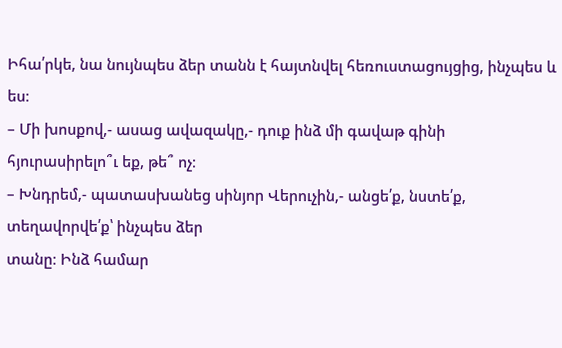Իհա՛րկե, նա նույնպես ձեր տանն է հայտնվել հեռուստացույցից, ինչպես և ես։
– Մի խոսքով,- ասաց ավազակը,- դուք ինձ մի գավաթ գինի հյուրասիրելո՞ւ եք, թե՞ ոչ։
– Խնդրեմ,- պատասխանեց սինյոր Վերուչին,- անցե՛ք, նստե՛ք, տեղավորվե՛ք՝ ինչպես ձեր
տանը։ Ինձ համար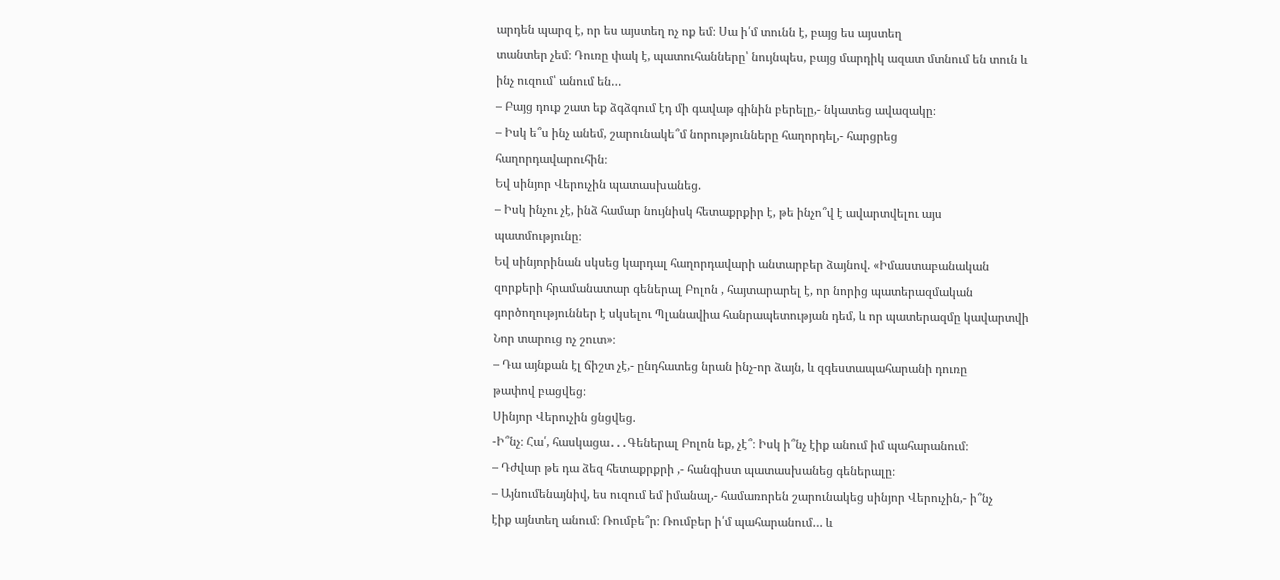արդեն պարզ է, որ ես այստեղ ոչ ոք եմ։ Սա ի՛մ տունն է, բայց ես այստեղ
տանտեր չեմ։ Դուռը փակ է, պատուհանները՝ նույնպես, բայց մարդիկ ազատ մտնում են տուն և
ինչ ուզում՝ անում են…
– Բայց դուք շատ եք ձգձգում էդ մի գավաթ գինին բերելը,- նկատեց ավազակը։
– Իսկ ե՞ս ինչ անեմ, շարունակե՞մ նորությունները հաղորդել,- հարցրեց
հաղորդավարուհին։
Եվ սինյոր Վերուչին պատասխանեց.
– Իսկ ինչու չէ, ինձ համար նույնիսկ հետաքրքիր է, թե ինչո՞վ է ավարտվելու այս
պատմությունը։
Եվ սինյորինան սկսեց կարդալ հաղորդավարի անտարբեր ձայնով. «Իմաստաբանական
զորքերի հրամանատար գեներալ Բոլոն , հայտարարել է, որ նորից պատերազմական
գործողություններ է սկսելու Պլանավիա հանրապետության դեմ, և որ պատերազմը կավարտվի
Նոր տարուց ոչ շուտ»։
– Դա այնքան էլ ճիշտ չէ,- ընդհատեց նրան ինչ-որ ձայն, և զգեստապահարանի դուռը
թափով բացվեց։
Սինյոր Վերուչին ցնցվեց.
-Ի՞նչ։ Հա՛, հասկացա․․․Գեներալ Բոլոն եք, չէ՞։ Իսկ ի՞նչ էիք անում իմ պահարանում։
– Դժվար թե դա ձեզ հետաքրքրի ,- հանգիստ պատասխանեց գեներալը։
– Այնումենայնիվ, ես ուզում եմ իմանալ,- համառորեն շարունակեց սինյոր Վերուչին,- ի՞նչ
էիք այնտեղ անում։ Ռումբե՞ր։ Ռումբեր ի՛մ պահարանում… և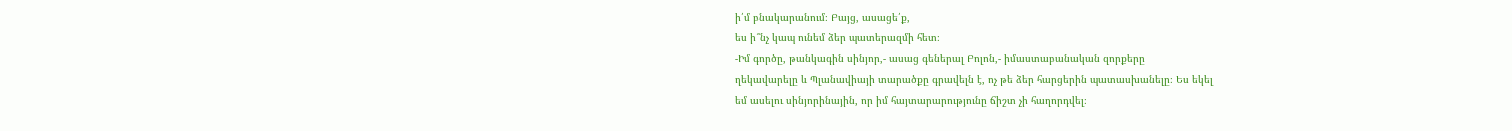ի՛մ բնակարանում։ Բայց, ասացե՛ք,
ես ի՞նչ կապ ունեմ ձեր պատերազմի հետ։
-Իմ գործը, թանկագին սինյոր,- ասաց գեներալ Բոլոն,- իմաստաբանական զորքերը
ղեկավարելը և Պլանավիայի տարածքը գրավելն է, ոչ թե ձեր հարցերին պատասխանելը։ Ես եկել
եմ ասելու սինյորինային, որ իմ հայտարարությունը ճիշտ չի հաղորդվել։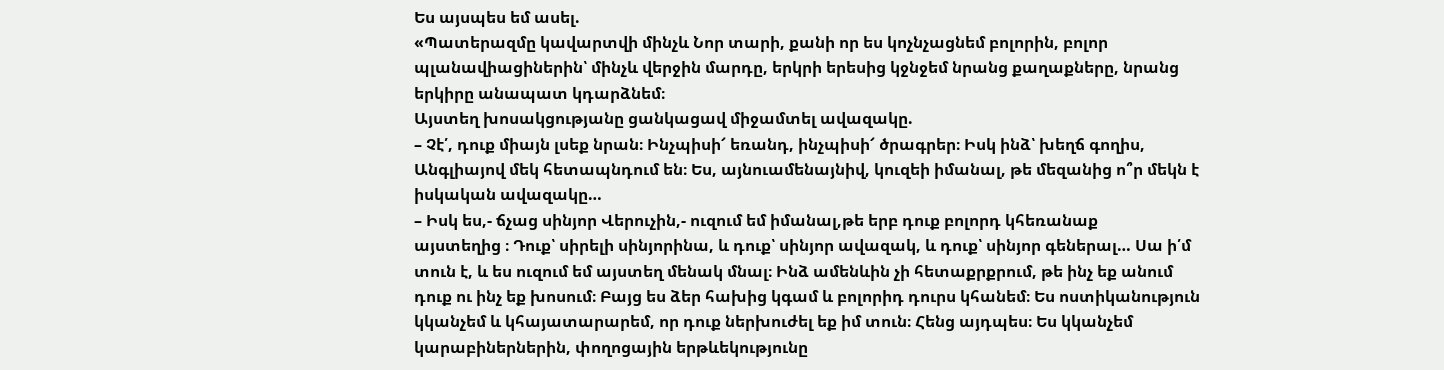Ես այսպես եմ ասել.
«Պատերազմը կավարտվի մինչև Նոր տարի, քանի որ ես կոչնչացնեմ բոլորին, բոլոր
պլանավիացիներին՝ մինչև վերջին մարդը, երկրի երեսից կջնջեմ նրանց քաղաքները, նրանց
երկիրը անապատ կդարձնեմ։
Այստեղ խոսակցությանը ցանկացավ միջամտել ավազակը.
– Չէ՛, դուք միայն լսեք նրան։ Ինչպիսի՜ եռանդ, ինչպիսի՜ ծրագրեր։ Իսկ ինձ՝ խեղճ գողիս,
Անգլիայով մեկ հետապնդում են։ Ես, այնուամենայնիվ, կուզեի իմանալ, թե մեզանից ո՞ր մեկն է
իսկական ավազակը…
– Իսկ ես,- ճչաց սինյոր Վերուչին,- ուզում եմ իմանալ,թե երբ դուք բոլորդ կհեռանաք
այստեղից ։ Դուք՝ սիրելի սինյորինա, և դուք՝ սինյոր ավազակ, և դուք՝ սինյոր գեներալ… Սա ի՛մ
տուն է, և ես ուզում եմ այստեղ մենակ մնալ։ Ինձ ամենևին չի հետաքրքրում, թե ինչ եք անում
դուք ու ինչ եք խոսում։ Բայց ես ձեր հախից կգամ և բոլորիդ դուրս կհանեմ։ Ես ոստիկանություն
կկանչեմ և կհայատարարեմ, որ դուք ներխուժել եք իմ տուն։ Հենց այդպես։ Ես կկանչեմ
կարաբիներներին, փողոցային երթևեկությունը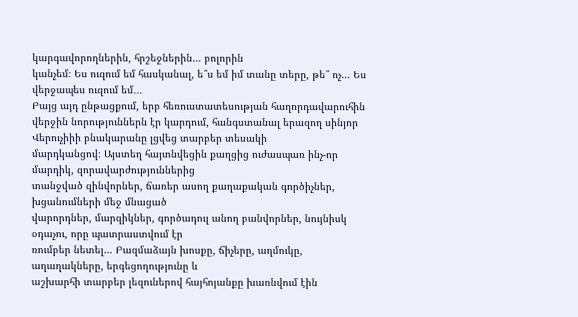կարգավորողներին, հրշեջներին… բոլորին
կանչեմ։ Ես ուզում եմ հասկանալ, ե՞ս եմ իմ տանը տերը, թե՞ ոչ… Ես վերջապես ուզում եմ․․․
Բայց այդ ընթացքում, երբ հեռուստատեսության հաղորդավարուհին վերջին նորություններն էր կարդում, հանգստանալ երազող սինյոր Վերուչիիի բնակարանը լցվեց տարբեր տեսակի
մարդկանցով։ Այստեղ հայտնվեցին քաղցից ուժասպառ ինչ-որ մարդիկ, զորավարժություններից
տանջված զինվորներ, ճառեր ասող քաղաքական գործիչներ, խցանումների մեջ մնացած
վարորդներ, մարզիկներ, գործադուլ անող բանվորներ, նույնիսկ օդաչու, որը պատրաստվում էր
ռումբեր նետել… Բազմաձայն խոսքը, ճիչերը, աղմուկը, աղաղակները, երգեցողությունը և
աշխարհի տարբեր լեզուներով հայհոյանքը խառնվում էին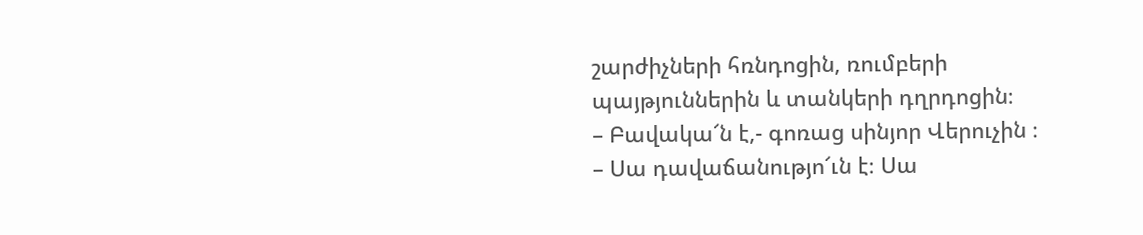շարժիչների հռնդոցին, ռումբերի
պայթյուններին և տանկերի դղրդոցին։
– Բավակա՜ն է,- գոռաց սինյոր Վերուչին ։
– Սա դավաճանությո՜ւն է։ Սա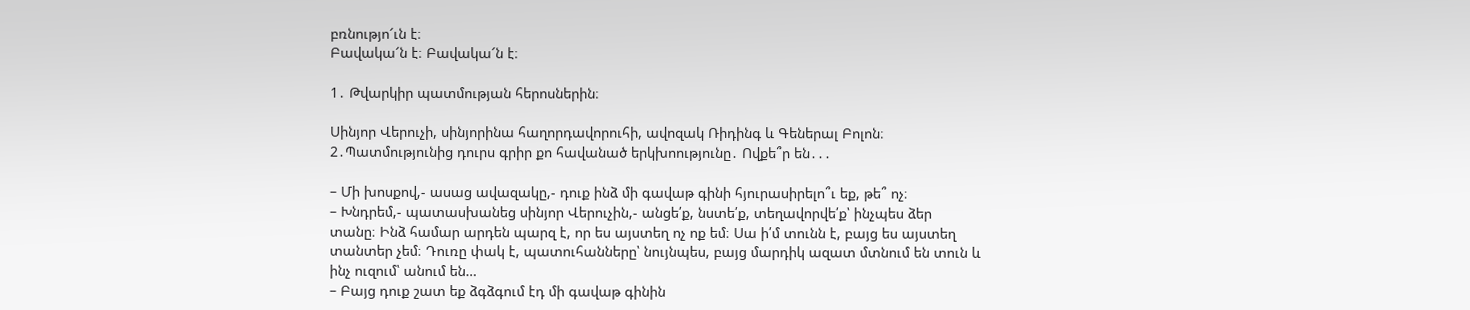բռնությո՜ւն է։
Բավակա՜ն է։ Բավակա՜ն է։

1․ Թվարկիր պատմության հերոսներին։

Սինյոր Վերուչի, սինյորինա հաղորդավորուհի, ավոզակ Ռիդինգ և Գեներալ Բոլոն։
2․Պատմությունից դուրս գրիր քո հավանած երկխոությունը․ Ովքե՞ր են․․․

– Մի խոսքով,- ասաց ավազակը,- դուք ինձ մի գավաթ գինի հյուրասիրելո՞ւ եք, թե՞ ոչ։
– Խնդրեմ,- պատասխանեց սինյոր Վերուչին,- անցե՛ք, նստե՛ք, տեղավորվե՛ք՝ ինչպես ձեր
տանը։ Ինձ համար արդեն պարզ է, որ ես այստեղ ոչ ոք եմ։ Սա ի՛մ տունն է, բայց ես այստեղ
տանտեր չեմ։ Դուռը փակ է, պատուհանները՝ նույնպես, բայց մարդիկ ազատ մտնում են տուն և
ինչ ուզում՝ անում են…
– Բայց դուք շատ եք ձգձգում էդ մի գավաթ գինին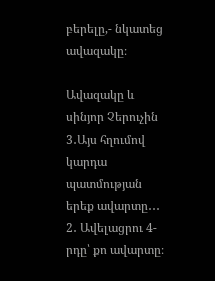բերելը,- նկատեց ավազակը։

Ավազակը և սինյոր Չերուչին
3․Այս հղումով կարդա պատմության երեք ավարտը․․․
2․ Ավելացրու 4-րդը՝ քո ավարտը։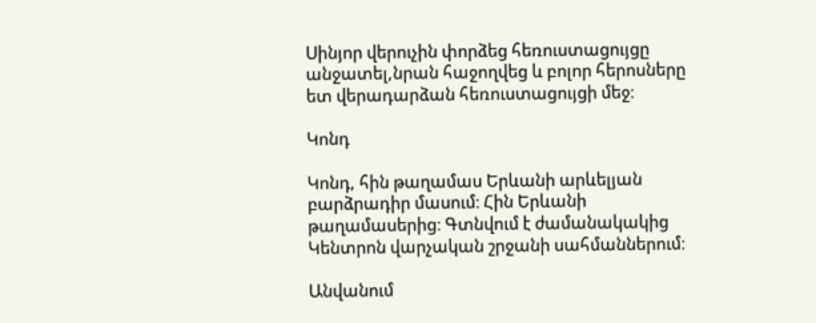Սինյոր վերուչին փորձեց հեռուստացույցը անջատել,նրան հաջողվեց և բոլոր հերոսները ետ վերադարձան հեռուստացույցի մեջ։

Կոնդ

Կոնդ, հին թաղամաս Երևանի արևելյան բարձրադիր մասում։ Հին Երևանի թաղամասերից։ Գտնվում է ժամանակակից Կենտրոն վարչական շրջանի սահմաններում։

Անվանում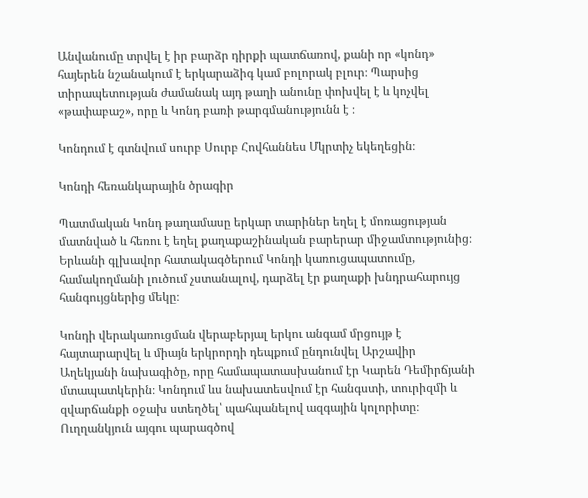Անվանումը տրվել է իր բարձր դիրքի պատճառով, քանի որ «կոնդ» հայերեն նշանակում է երկարաձիգ կամ բոլորակ բլուր։ Պարսից տիրապետության ժամանակ այդ թաղի անունը փոխվել է և կոչվել «թափաբաշ», որը և Կոնդ բառի թարգմանությունն է ։

Կոնդում է գտնվում սուրբ Սուրբ Հովհաննես Մկրտիչ եկեղեցին։

Կոնդի հեռանկարային ծրագիր

Պատմական Կոնդ թաղամասը երկար տարիներ եղել է մոռացության մատնված և հեռու է եղել քաղաքաշինական բարերար միջամտությունից։ Երևանի գլխավոր հատակագծերում Կոնդի կառուցապատումը, համակողմանի լուծում չստանալով, դարձել էր քաղաքի խնդրահարույց հանգույցներից մեկը։

Կոնդի վերակառուցման վերաբերյալ երկու անգամ մրցույթ է հայտարարվել և միայն երկրորդի դեպքում ընդունվել Արշավիր Աղեկյանի նախագիծը, որը համապատասխանում էր Կարեն Դեմիրճյանի մտապատկերին։ Կոնդում ևս նախատեսվում էր հանգստի, տուրիզմի և զվարճանքի օջախ ստեղծել՝ պահպանելով ազգային կոլորիտը։ Ուղղանկյուն այգու պարագծով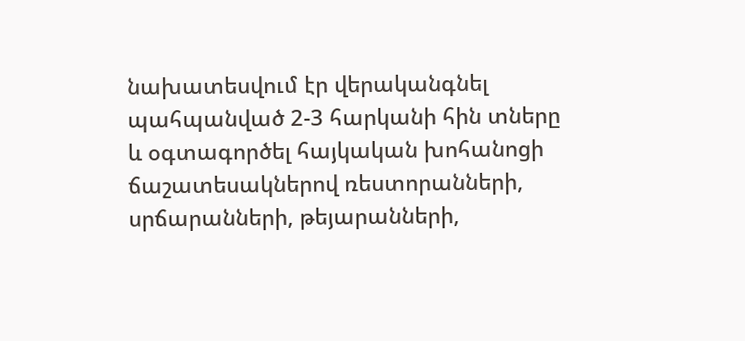նախատեսվում էր վերականգնել պահպանված 2-3 հարկանի հին տները և օգտագործել հայկական խոհանոցի ճաշատեսակներով ռեստորանների, սրճարանների, թեյարանների,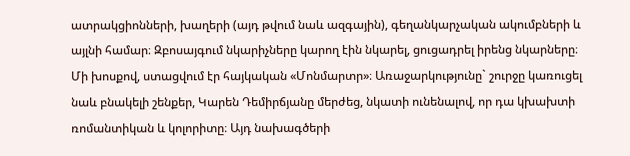ատրակցիոնների, խաղերի (այդ թվում նաև ազգային), գեղանկարչական ակումբների և այլնի համար։ Զբոսայգում նկարիչները կարող էին նկարել, ցուցադրել իրենց նկարները։ Մի խոսքով, ստացվում էր հայկական «Մոնմարտր»։ Առաջարկությունը` շուրջը կառուցել նաև բնակելի շենքեր, Կարեն Դեմիրճյանը մերժեց, նկատի ունենալով, որ դա կխախտի ռոմանտիկան և կոլորիտը։ Այդ նախագծերի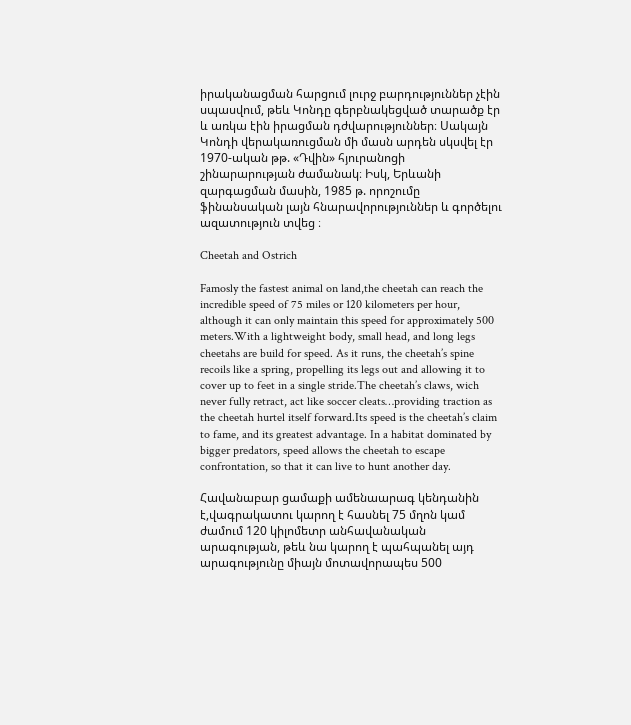իրականացման հարցում լուրջ բարդություններ չէին սպասվում, թեև Կոնդը գերբնակեցված տարածք էր և առկա էին իրացման դժվարություններ։ Սակայն Կոնդի վերակառուցման մի մասն արդեն սկսվել էր 1970-ական թթ. «Դվին» հյուրանոցի շինարարության ժամանակ։ Իսկ, Երևանի զարգացման մասին, 1985 թ. որոշումը ֆինանսական լայն հնարավորություններ և գործելու ազատություն տվեց ։

Cheetah and Ostrich

Famosly the fastest animal on land,the cheetah can reach the incredible speed of 75 miles or 120 kilometers per hour, although it can only maintain this speed for approximately 500 meters.With a lightweight body, small head, and long legs cheetahs are build for speed. As it runs, the cheetah’s spine recoils like a spring, propelling its legs out and allowing it to cover up to feet in a single stride.The cheetah’s claws, wich never fully retract, act like soccer cleats…providing traction as the cheetah hurtel itself forward.Its speed is the cheetah’s claim to fame, and its greatest advantage. In a habitat dominated by bigger predators, speed allows the cheetah to escape confrontation, so that it can live to hunt another day.

Հավանաբար ցամաքի ամենաարագ կենդանին է,վագրակատու կարող է հասնել 75 մղոն կամ ժամում 120 կիլոմետր անհավանական արագության, թեև նա կարող է պահպանել այդ արագությունը միայն մոտավորապես 500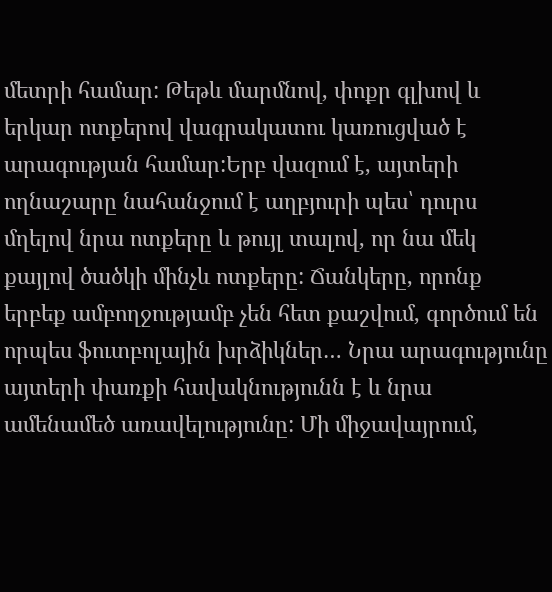մետրի համար: Թեթև մարմնով, փոքր գլխով և երկար ոտքերով վագրակատու կառուցված է արագության համար:Երբ վազում է, այտերի ողնաշարը նահանջում է աղբյուրի պես՝ դուրս մղելով նրա ոտքերը և թույլ տալով, որ նա մեկ քայլով ծածկի մինչև ոտքերը: Ճանկերը, որոնք երբեք ամբողջությամբ չեն հետ քաշվում, գործում են որպես ֆուտբոլային խրձիկներ… Նրա արագությունը այտերի փառքի հավակնությունն է և նրա ամենամեծ առավելությունը: Մի միջավայրում,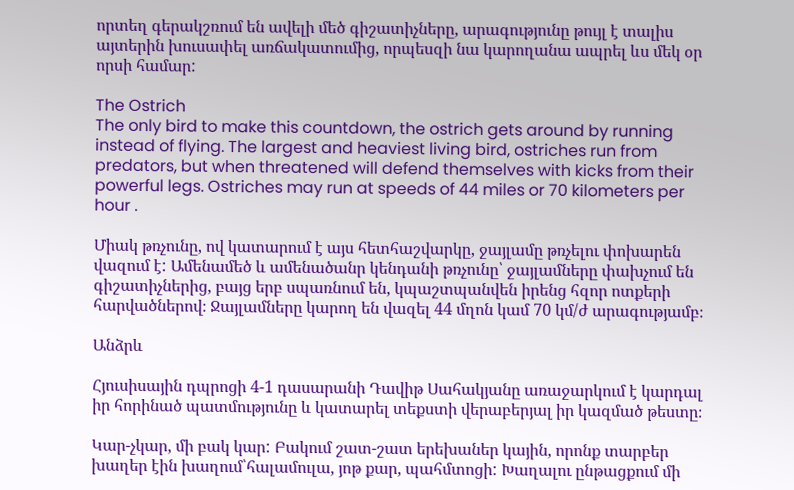որտեղ գերակշռում են ավելի մեծ գիշատիչները, արագությունը թույլ է տալիս այտերին խուսափել առճակատումից, որպեսզի նա կարողանա ապրել ևս մեկ օր որսի համար:

The Ostrich
The only bird to make this countdown, the ostrich gets around by running instead of flying. The largest and heaviest living bird, ostriches run from predators, but when threatened will defend themselves with kicks from their powerful legs. Ostriches may run at speeds of 44 miles or 70 kilometers per hour .

Միակ թռչունը, ով կատարում է այս հետհաշվարկը, ջայլամը թռչելու փոխարեն վազում է: Ամենամեծ և ամենածանր կենդանի թռչունը՝ ջայլամները փախչում են գիշատիչներից, բայց երբ սպառնում են, կպաշտպանվեն իրենց հզոր ոտքերի հարվածներով։ Ջայլամները կարող են վազել 44 մղոն կամ 70 կմ/ժ արագությամբ։

Անձրև

Հյուսիսային դպրոցի 4-1 դասարանի Դավիթ Սահակյանը առաջարկում է կարդալ իր հորինած պատմությունը և կատարել տեքստի վերաբերյալ իր կազմած թեստը։

Կար-չկար, մի բակ կար: Բակում շատ-շատ երեխաներ կային, որոնք տարբեր խաղեր էին խաղում՝հալամուլա, յոթ քար, պահմտոցի: Խաղալու ընթացքում մի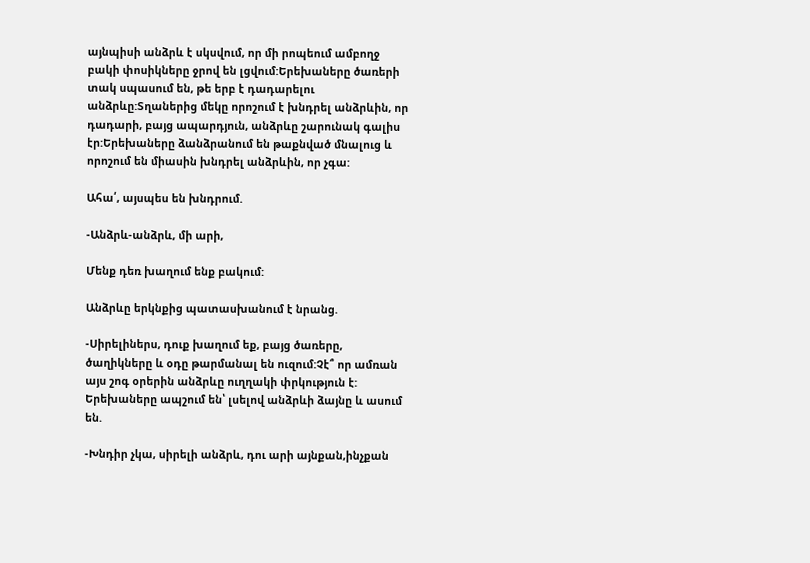այնպիսի անձրև է սկսվում, որ մի րոպեում ամբողջ բակի փոսիկները ջրով են լցվում:Երեխաները ծառերի տակ սպասում են, թե երբ է դադարելու անձրևը:Տղաներից մեկը որոշում է խնդրել անձրևին, որ դադարի, բայց ապարդյուն, անձրևը շարունակ գալիս էր:Երեխաները ձանձրանում են թաքնված մնալուց և որոշում են միասին խնդրել անձրևին, որ չգա:

Ահա՛, այսպես են խնդրում.

-Անձրև-անձրև, մի արի,

Մենք դեռ խաղում ենք բակում:

Անձրևը երկնքից պատասխանում է նրանց.

-Սիրելիներս, դուք խաղում եք, բայց ծառերը, ծաղիկները և օդը թարմանալ են ուզում:Չէ՞ որ ամռան այս շոգ օրերին անձրևը ուղղակի փրկություն է: Երեխաները ապշում են՝ լսելով անձրևի ձայնը և ասում են.

-Խնդիր չկա, սիրելի անձրև, դու արի այնքան,ինչքան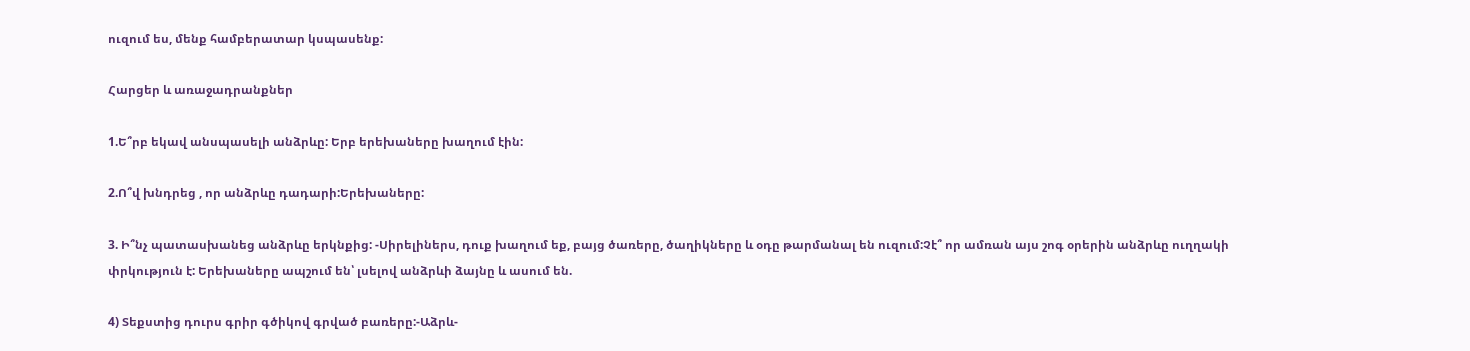ուզում ես, մենք համբերատար կսպասենք:

Հարցեր և առաջադրանքներ

1.Ե՞րբ եկավ անսպասելի անձրևը: Երբ երեխաները խաղում էին:

2.Ո՞վ խնդրեց , որ անձրևը դադարի:Երեխաները:

3. Ի՞նչ պատասխանեց անձրևը երկնքից: -Սիրելիներս, դուք խաղում եք, բայց ծառերը, ծաղիկները և օդը թարմանալ են ուզում:Չէ՞ որ ամռան այս շոգ օրերին անձրևը ուղղակի փրկություն է: Երեխաները ապշում են՝ լսելով անձրևի ձայնը և ասում են.

4) Տեքստից դուրս գրիր գծիկով գրված բառերը:-Աձրև-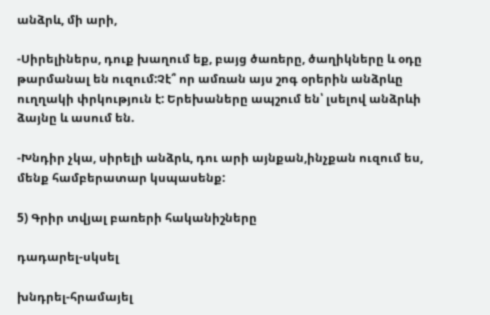անձրև, մի արի,

-Սիրելիներս, դուք խաղում եք, բայց ծառերը, ծաղիկները և օդը թարմանալ են ուզում:Չէ՞ որ ամռան այս շոգ օրերին անձրևը ուղղակի փրկություն է: Երեխաները ապշում են՝ լսելով անձրևի ձայնը և ասում են.

-Խնդիր չկա, սիրելի անձրև, դու արի այնքան,ինչքան ուզում ես, մենք համբերատար կսպասենք:

5) Գրիր տվյալ բառերի հականիշները

դադարել-սկսել

խնդրել-հրամայել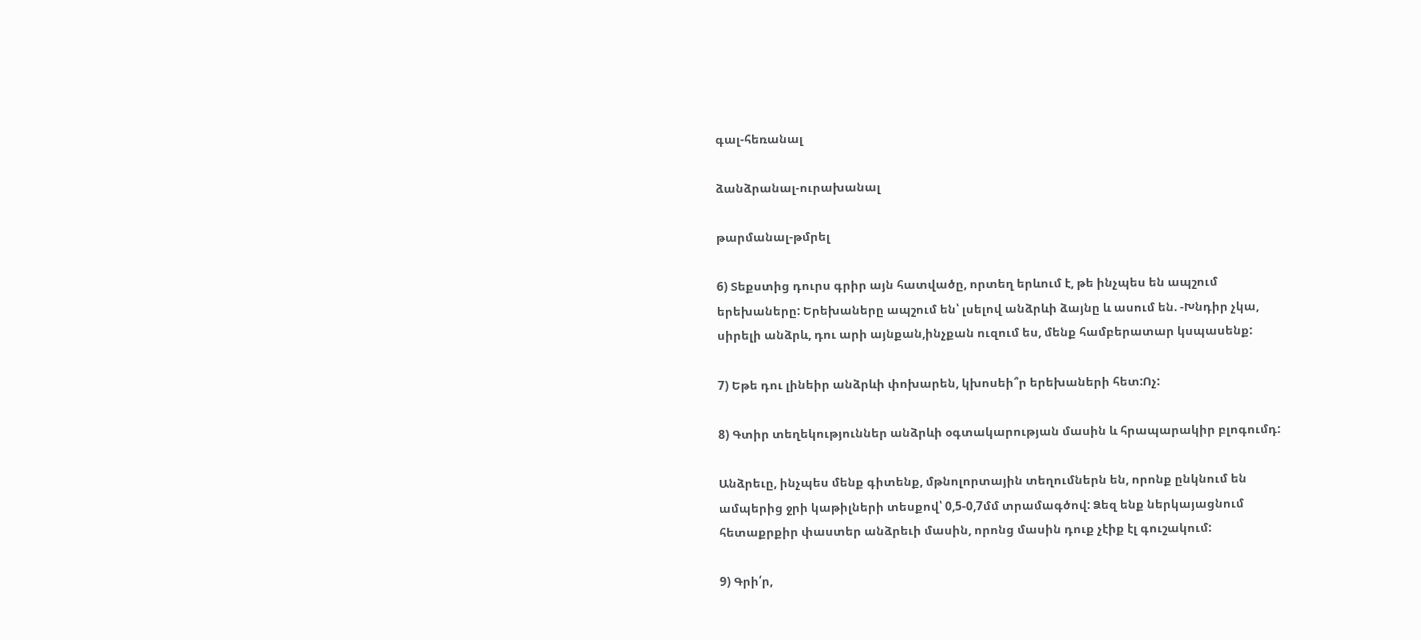գալ-հեռանալ

ձանձրանալ-ուրախանալ

թարմանալ-թմրել

6) Տեքստից դուրս գրիր այն հատվածը, որտեղ երևում է, թե ինչպես են ապշում երեխաները: Երեխաները ապշում են՝ լսելով անձրևի ձայնը և ասում են. -Խնդիր չկա, սիրելի անձրև, դու արի այնքան,ինչքան ուզում ես, մենք համբերատար կսպասենք:

7) Եթե դու լինեիր անձրևի փոխարեն, կխոսեի՞ր երեխաների հետ:Ոչ:

8) Գտիր տեղեկություններ անձրևի օգտակարության մասին և հրապարակիր բլոգումդ:

Անձրեւը, ինչպես մենք գիտենք, մթնոլորտային տեղումներն են, որոնք ընկնում են ամպերից ջրի կաթիլների տեսքով՝ 0,5-0,7մմ տրամագծով: Ձեզ ենք ներկայացնում հետաքրքիր փաստեր անձրեւի մասին, որոնց մասին դուք չէիք էլ գուշակում:

9) Գրի՛ր,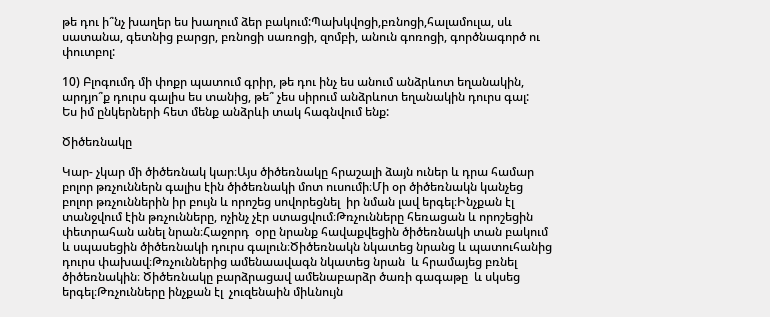թե դու ի՞նչ խաղեր ես խաղում ձեր բակում:Պախկվոցի,բռնոցի,հալամուլա, սև սատանա, գետնից բարցր, բռնոցի սառոցի, զոմբի, անուն գոռոցի, գործնագործ ու փուտբոլ:

10) Բլոգումդ մի փոքր պատում գրիր, թե դու ինչ ես անում անձրևոտ եղանակին, արդյո՞ք դուրս գալիս ես տանից, թե՞ չես սիրում անձրևոտ եղանակին դուրս գալ:
Ես իմ ընկերների հետ մենք անձրևի տակ հագնվում ենք:

Ծիծեռնակը

Կար- չկար մի ծիծեռնակ կար։Այս ծիծեռնակը հրաշալի ձայն ուներ և դրա համար բոլոր թռչուններն գալիս էին ծիծեռնակի մոտ ուսումի։Մի օր ծիծեռնակն կանչեց բոլոր թռչուններին իր բույն և որոշեց սովորեցնել  իր նման լավ երգել։Ինչքան էլ տանջվում էին թռչունները, ոչինչ չէր ստացվում։Թռչունները հեռացան և որոշեցին փետրահան անել նրան։Հաջորդ  օրը նրանք հավաքվեցին ծիծեռնակի տան բակում  և սպասեցին ծիծեռնակի դուրս գալուն։Ծիծեռնակն նկատեց նրանց և պատուհանից դուրս փախավ։Թռչուններից ամենաավագն նկատեց նրան  և հրամայեց բռնել ծիծեռնակին։ Ծիծեռնակը բարձրացավ ամենաբարձր ծառի գագաթը  և սկսեց երգել։Թռչունները ինչքան էլ  չուզենաին միևնույն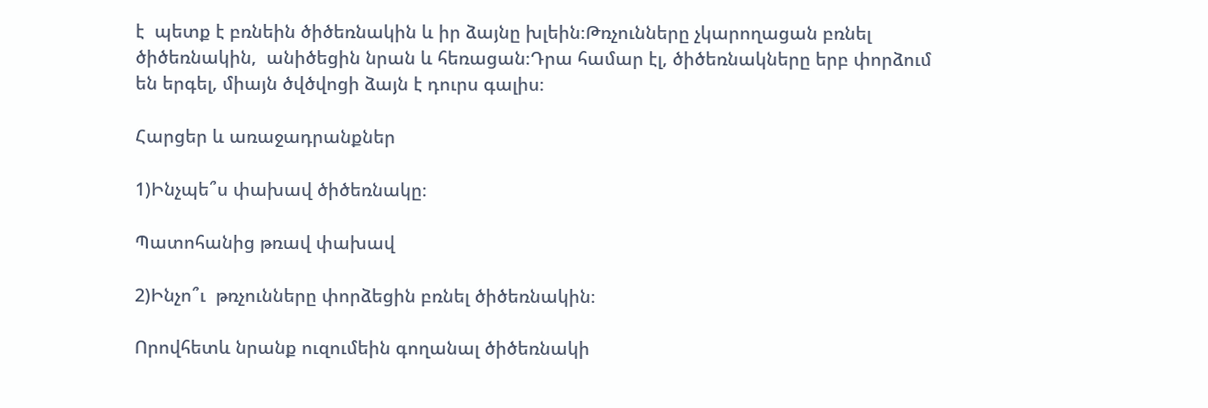է  պետք է բռնեին ծիծեռնակին և իր ձայնը խլեին։Թռչունները չկարողացան բռնել ծիծեռնակին,  անիծեցին նրան և հեռացան։Դրա համար էլ, ծիծեռնակները երբ փորձում են երգել, միայն ծվծվոցի ձայն է դուրս գալիս։

Հարցեր և առաջադրանքներ

1)Ինչպե՞ս փախավ ծիծեռնակը։

Պատոհանից թռավ փախավ

2)Ինչո՞ւ  թռչունները փորձեցին բռնել ծիծեռնակին։

Որովհետև նրանք ուզումեին գողանալ ծիծեռնակի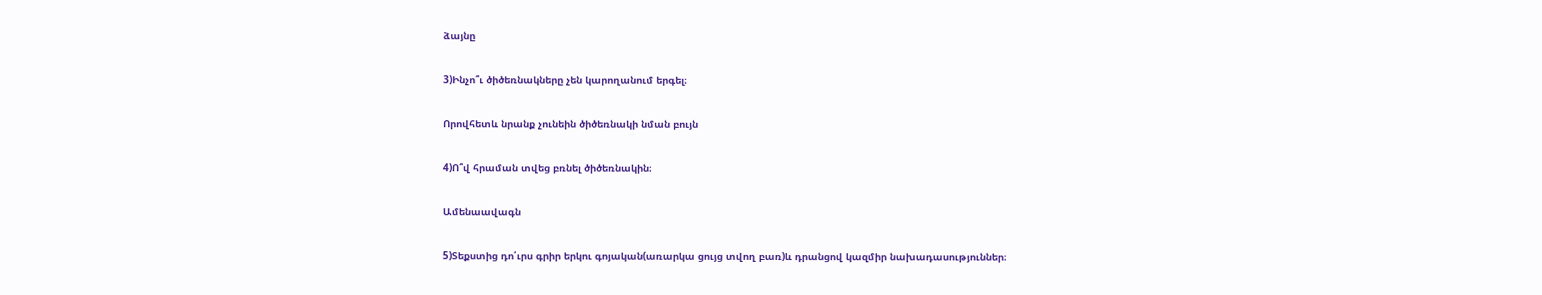ձայնը

3)Ինչո՞ւ ծիծեռնակները չեն կարողանում երգել։

Որովհետև նրանք չունեին ծիծեռնակի նման բույն

4)Ո՞վ հրաման տվեց բռնել ծիծեռնակին։

Ամենաավագն

5)Տեքստից դո՛ւրս գրիր երկու գոյական(առարկա ցույց տվող բառ)և դրանցով կազմիր նախադասություններ։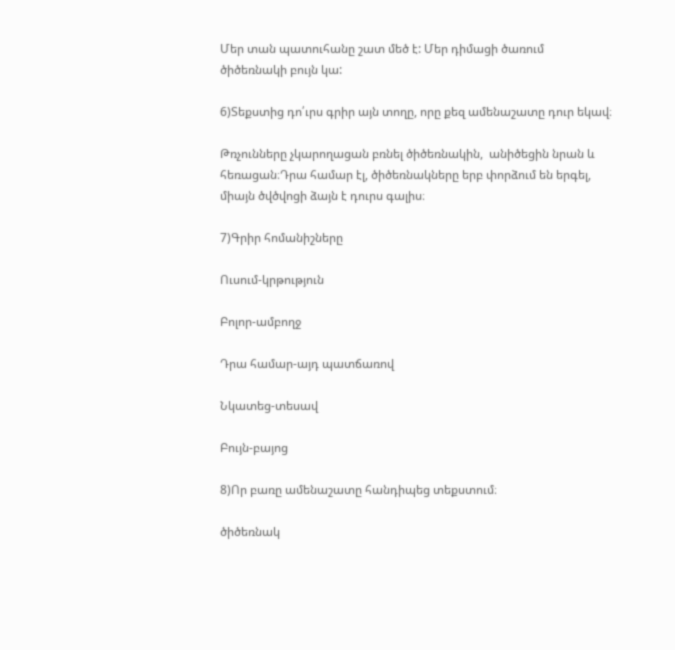Մեր տան պատուհանը շատ մեծ է: Մեր դիմացի ծառում ծիծեռնակի բույն կա:

6)Տեքստից դո՛ւրս գրիր այն տողը, որը քեզ ամենաշատը դուր եկավ։

Թռչունները չկարողացան բռնել ծիծեռնակին,  անիծեցին նրան և հեռացան։Դրա համար էլ, ծիծեռնակները երբ փորձում են երգել, միայն ծվծվոցի ձայն է դուրս գալիս։

7)Գրիր հոմանիշները

Ուսում-կրթություն

Բոլոր-ամբողջ

Դրա համար-այդ պատճառով

Նկատեց-տեսավ

Բույն-բայոց

8)Որ բառը ամենաշատը հանդիպեց տեքստում։

ծիծեռնակ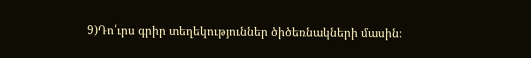9)Դո՛ւրս գրիր տեղեկություններ ծիծեռնակների մասին։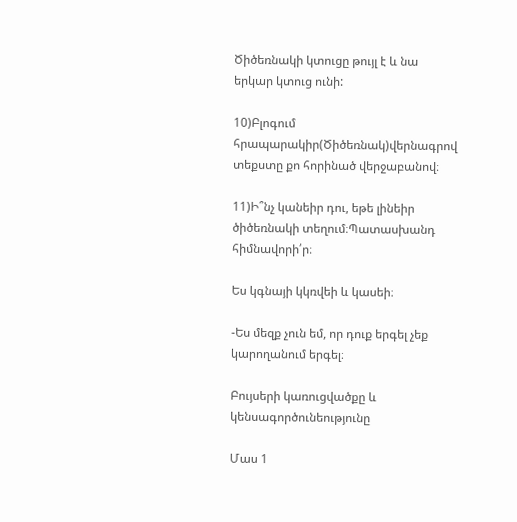Ծիծեռնակի կտուցը թույլ է և նա երկար կտուց ունի:

10)Բլոգում հրապարակիր(Ծիծեռնակ)վերնագրով տեքստը քո հորինած վերջաբանով։

11)Ի՞նչ կանեիր դու, եթե լինեիր ծիծեռնակի տեղում։Պատասխանդ հիմնավորի՛ր։

Ես կգնայի կկռվեի և կասեի։

-Ես մեզք չուն եմ, որ դուք երգել չեք կարողանում երգել։

Բույսերի կառուցվածքը և կենսագործունեությունը

Մաս 1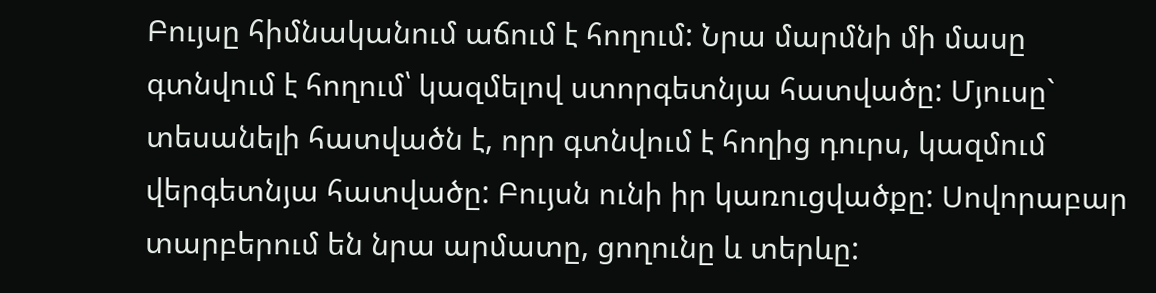Բույսը հիմնականում աճում է հողում: Նրա մարմնի մի մասը գտնվում է հողում՝ կազմելով ստորգետնյա հատվածը: Մյուսը` տեսանելի հատվածն է, որր գտնվում է հողից դուրս, կազմում վերգետնյա հատվածը: Բույսն ունի իր կառուցվածքը: Սովորաբար տարբերում են նրա արմատը, ցողունը և տերևը: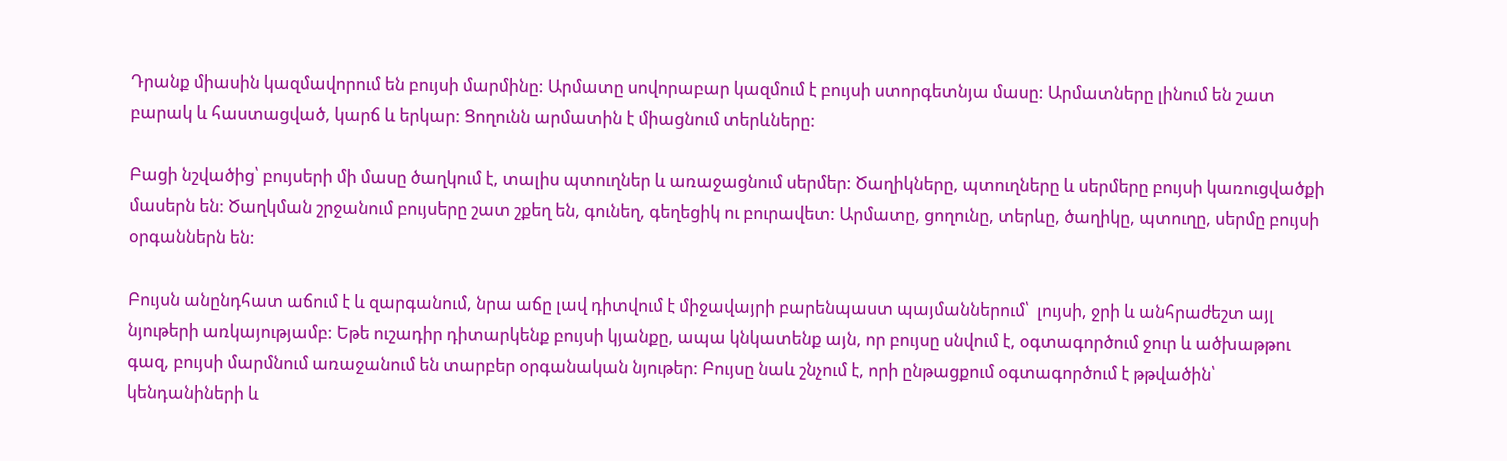Դրանք միասին կազմավորում են բույսի մարմինը: Արմատը սովորաբար կազմում է բույսի ստորգետնյա մասը: Արմատները լինում են շատ բարակ և հաստացված, կարճ և երկար: Ցողունն արմատին է միացնում տերևները:

Բացի նշվածից՝ բույսերի մի մասը ծաղկում է, տալիս պտուղներ և առաջացնում սերմեր: Ծաղիկները, պտուղները և սերմերը բույսի կառուցվածքի մասերն են: Ծաղկման շրջանում բույսերը շատ շքեղ են, գունեղ, գեղեցիկ ու բուրավետ: Արմատը, ցողունը, տերևը, ծաղիկը, պտուղը, սերմը բույսի օրգաններն են:

Բույսն անընդհատ աճում է և զարգանում, նրա աճը լավ դիտվում է միջավայրի բարենպաստ պայմաններում՝  լույսի, ջրի և անհրաժեշտ այլ նյութերի առկայությամբ: Եթե ուշադիր դիտարկենք բույսի կյանքը, ապա կնկատենք այն, որ բույսը սնվում է, օգտագործում ջուր և ածխաթթու գազ, բույսի մարմնում առաջանում են տարբեր օրգանական նյութեր: Բույսը նաև շնչում է, որի ընթացքում օգտագործում է թթվածին՝ կենդանիների և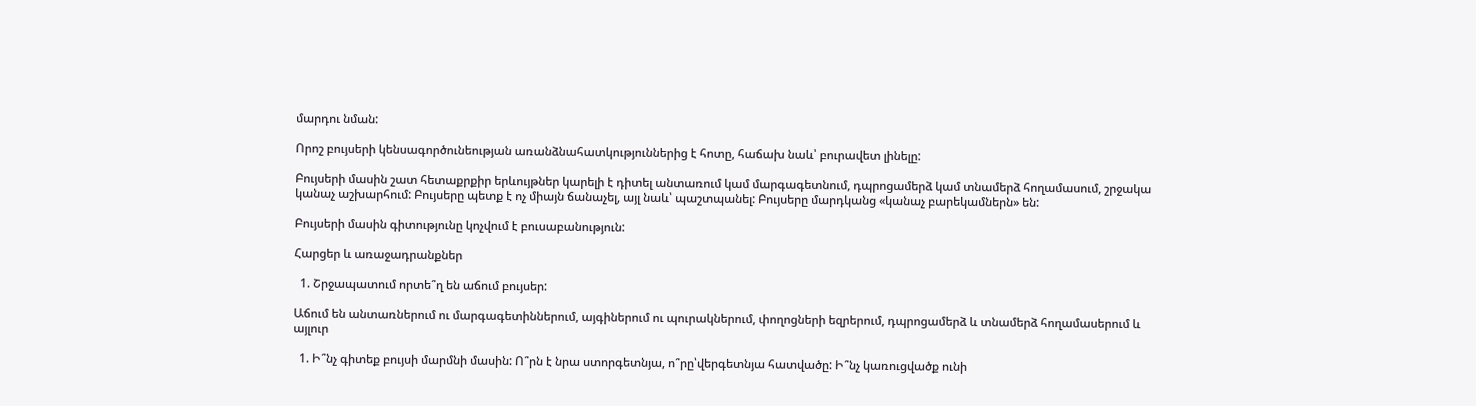մարդու նման:

Որոշ բույսերի կենսագործունեության առանձնահատկություններից է հոտը, հաճախ նաև՝ բուրավետ լինելը:

Բույսերի մասին շատ հետաքրքիր երևույթներ կարելի է դիտել անտառում կամ մարգագետնում, դպրոցամերձ կամ տնամերձ հողամասում, շրջակա կանաչ աշխարհում: Բույսերը պետք է ոչ միայն ճանաչել, այլ նաև՝ պաշտպանել: Բույսերը մարդկանց «կանաչ բարեկամներն» են:

Բույսերի մասին գիտությունը կոչվում է բուսաբանություն:

Հարցեր և առաջադրանքներ

  1. Շրջապատում որտե՞ղ են աճում բույսեր:

Աճում են անտառներում ու մարգագետիններում, այգիներում ու պուրակներում, փողոցների եզրերում, դպրոցամերձ և տնամերձ հողամասերում և այլուր

  1. Ի՞նչ գիտեք բույսի մարմնի մասին: Ո՞րն է նրա ստորգետնյա, ո՞րը՝վերգետնյա հատվածը: Ի՞նչ կառուցվածք ունի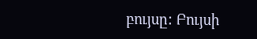բույսը: Բույսի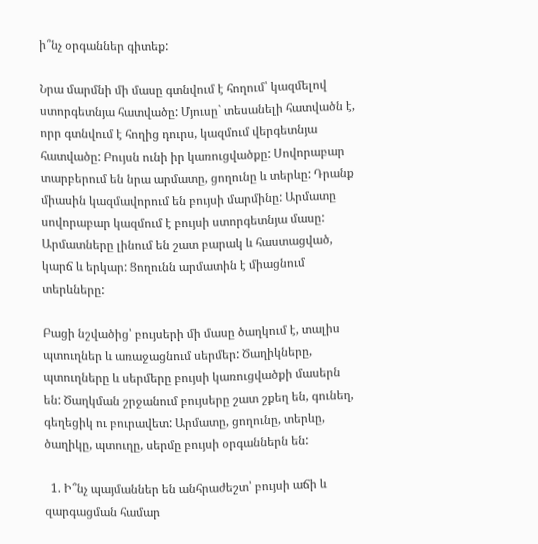ի՞նչ օրգաններ գիտեք:

Նրա մարմնի մի մասը գտնվում է հողում՝ կազմելով ստորգետնյա հատվածը: Մյուսը` տեսանելի հատվածն է, որր գտնվում է հողից դուրս, կազմում վերգետնյա հատվածը: Բույսն ունի իր կառուցվածքը: Սովորաբար տարբերում են նրա արմատը, ցողունը և տերևը: Դրանք միասին կազմավորում են բույսի մարմինը: Արմատը սովորաբար կազմում է բույսի ստորգետնյա մասը: Արմատները լինում են շատ բարակ և հաստացված, կարճ և երկար: Ցողունն արմատին է միացնում տերևները:

Բացի նշվածից՝ բույսերի մի մասը ծաղկում է, տալիս պտուղներ և առաջացնում սերմեր: Ծաղիկները, պտուղները և սերմերը բույսի կառուցվածքի մասերն են: Ծաղկման շրջանում բույսերը շատ շքեղ են, գունեղ, գեղեցիկ ու բուրավետ: Արմատը, ցողունը, տերևը, ծաղիկը, պտուղը, սերմը բույսի օրգաններն են:

  1. Ի՞նչ պայմաններ են անհրաժեշտ՝ բույսի աճի և զարգացման համար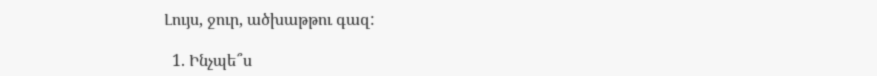Լույս, ջուր, ածխաթթու գազ:

  1. Ինչպե՞ս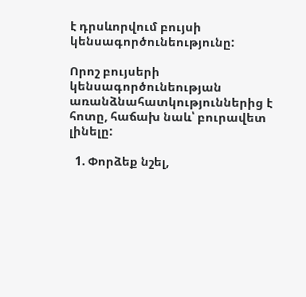է դրսևորվում բույսի կենսագործունեությունը:

Որոշ բույսերի կենսագործունեության առանձնահատկություններից է հոտը, հաճախ նաև՝ բուրավետ լինելը:

  1. Փորձեք նշել,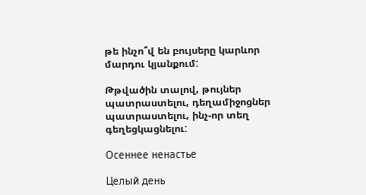թե ինչո՞վ են բույսերը կարևոր մարդու կյանքում:

Թթվածին տալով, թույներ պատրաստելու, դեղամիջոցներ պատրաստելու, ինչ-որ տեղ գեղեցկացնելու:

Осеннее ненастье

Целый день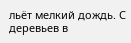льёт мелкий дождь. С деревьев в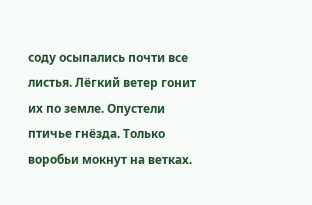соду осыпались почти все листья. Лёгкий ветер гонит их по земле. Опустели птичье гнёзда. Только воробьи мокнут на ветках.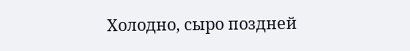Холодно, сыро поздней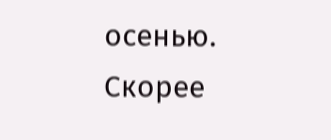осенью. Скорее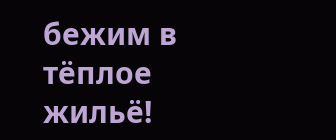бежим в тёплое жильё!